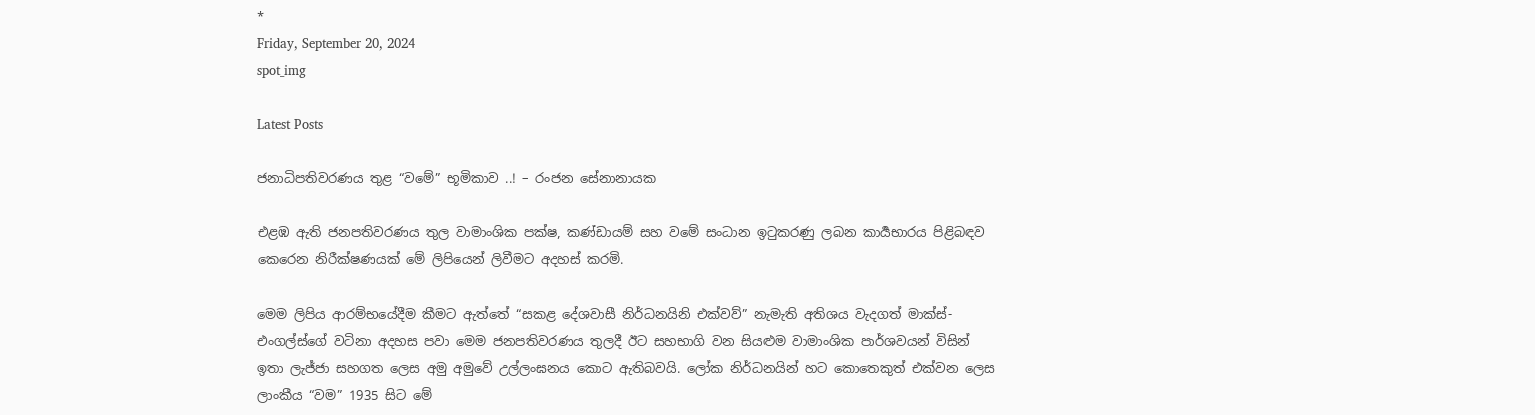*
Friday, September 20, 2024
spot_img

Latest Posts

ජනාධිපතිවරණය තුළ “වමේ” භූමිකාව ..! – රංජන සේනානායක

එළඹ ඇති ජනපතිවරණය තුල වාමාංශික පක්ෂ, කණ්ඩායම් සහ වමේ සංධාන ඉටුකරණු ලබන කාර්‍යභාරය පිළිබඳව කෙරෙන නිරීක්ෂණයක් මේ ලිපියෙන් ලිවීමට අදහස් කරමි.

මෙම ලිපිය ආරම්භයේදීම කීමට ඇත්තේ “සකළ දේශවාසී නිර්ධනයිනි එක්වව්” නැමැති අතිශය වැදගත් මාක්ස්-එංගල්ස්ගේ වටිනා අදහස පවා මෙම ජනපතිවරණය තුලදී ඊට සහභාගි වන සියළුම වාමාංශික පාර්ශවයන් විසින් ඉතා ලැජ්ජා සහගත ලෙස අමු අමුවේ උල්ලංඝනය කොට ඇතිබවයි. ලෝක නිර්ධනයින් හට කොතෙකුත් එක්වන ලෙස ලාංකීය “වම” 1935 සිට මේ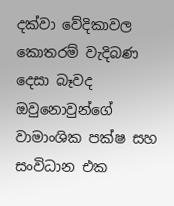දක්වා වේදිකාවල කොතරම් වැදිබණ දෙසා බෑවද ඔවුනොවුන්ගේ වාමාංශික පක්ෂ සහ සංවිධාන එක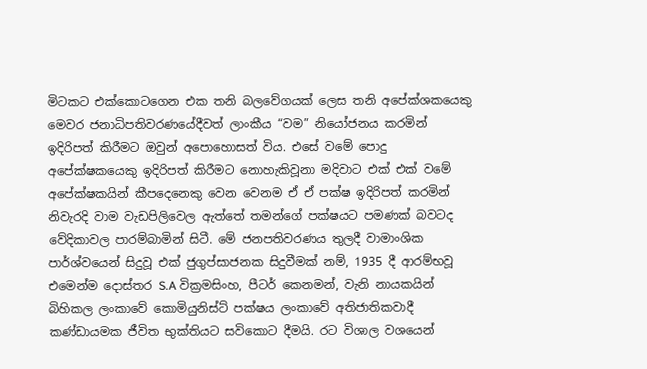මිටකට එක්කොටගෙන එක තනි බලවේගයක් ලෙස තනි අපේක්ශකයෙකු මෙවර ජනාධිපතිවරණයේදීවත් ලාංකීය “වම” නියෝජනය කරමින් ඉදිරිපත් කිරීමට ඔවුන් අපොහොසත් විය. එසේ වමේ පොදු අපේක්ෂකයෙකු ඉදිරිපත් කිරීමට නොහැකිවූනා මදිවාට එක් එක් වමේ අපේක්ෂකයින් කීපදෙනෙකු වෙන වෙනම ඒ ඒ පක්ෂ ඉදිරිපත් කරමින් නිවැරදි වාම වැඩපිලිවෙල ඇත්තේ තමන්ගේ පක්ෂයට පමණක් බවටද වේදිකාවල පාරම්බාමින් සිටී. මේ ජනපතිවරණය තුලදී වාමාංශික පාර්ශ්වයෙන් සිදුවූ එක් ජුගුප්සාජනක සිදුවීමක් නම්, 1935 දී ආරම්භවූ එමෙන්ම දොස්තර S.A වික්‍රමසිංහ, පීටර් කෙනමන්, වැනි නායකයින් බිහිකල ලංකාවේ කොමියුනිස්ට් පක්ෂය ලංකාවේ අතිජාතිකවාදී කණ්ඩායමක ජීවිත භුක්තියට සවිකොට දීමයි. රට විශාල වශයෙන්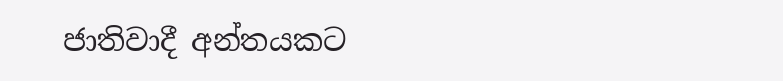ජාතිවාදී අන්තයකට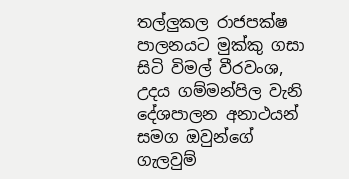තල්ලුකල රාජපක්ෂ පාලනයට මුක්කු ගසා සිටි විමල් වීරවංශ, උදය ගම්මන්පිල වැනි දේශපාලන අනාථයන් සමග ඔවුන්ගේ ගැලවුම්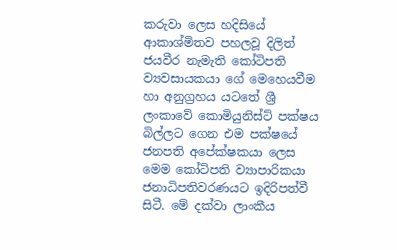කරුවා ලෙස හදිසියේ ආකාශ්මිතව පහලවූ දිලිත් ජයවීර නැමැති කෝටිපති ව්‍යවසායකයා ගේ මෙහෙයවීම හා අනුග්‍රහය යටතේ ශ්‍රී ලංකාවේ කොමියුනිස්ට් පක්ෂය බිල්ලට ගෙන එම පක්ෂයේ ජනපති අපේක්ෂකයා ලෙස මෙම කෝටිපති ව්‍යාපාරිකයා ජනාධිපතිවරණයට ඉදිරිපත්වී සිටී. මේ දක්වා ලාංකීය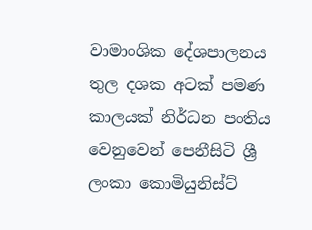වාමාංශික දේශපාලනය තුල දශක අටක් පමණ කාලයක් නිර්ධන පංතිය වෙනුවෙන් පෙනීසිටි ශ්‍රී ලංකා කොමියුනිස්ට්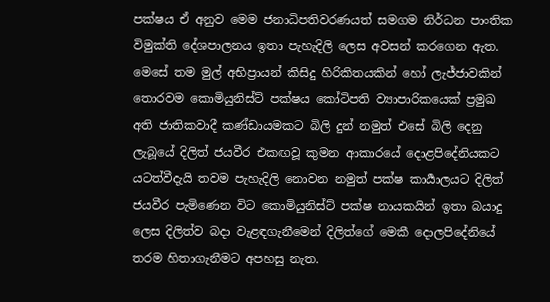පක්ෂය ඒ අනුව මෙම ජනාධිපතිවරණයත් සමගම නිර්ධන පාංතික විමුක්ති දේශපාලනය ඉතා පැහැදිලි ලෙස අවසන් කරගෙන ඇත. මෙසේ තම මුල් අභිප්‍රායන් කිසිදු හිරිකිතයකින් හෝ ලැජ්ජාවකින් තොරවම කොමියුනිස්ට් පක්ෂය කෝටිපති ව්‍යාපාරිකයෙක් ප්‍රමුඛ අති ජාතිකවාදී කණ්ඩායමකට බිලි දුන් නමුත් එසේ බිලි දෙනු ලැබූයේ දිලිත් ජයවීර එකඟවූ කුමන ආකාරයේ දොළපිදේනියකට යටත්වීදැයි තවම පැහැදිලි නොවන නමුත් පක්ෂ කාර්‍යාලයට දිලිත් ජයවීර පැමිණෙන විට කොමියුනිස්ට් පක්ෂ නායකයින් ඉතා බයාදු ලෙස දිලිත්ව බදා වැළඳගැනීමෙන් දිලිත්ගේ මෙකී දොලපිදේනියේ තරම හිතාගැනීමට අපහසු නැත.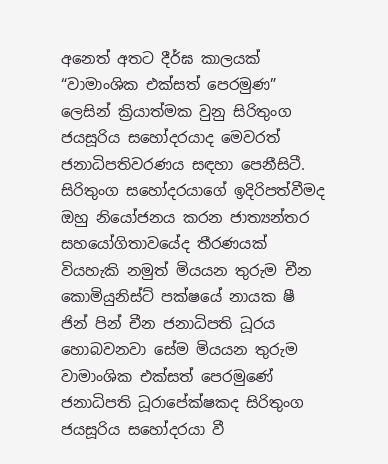අනෙත් අතට දීර්ඝ කාලයක් “වාමාංශික එක්සත් පෙරමුණ” ලෙසින් ක්‍රියාත්මක වුනු සිරිතුංග ජයසූරිය සහෝදරයාද මෙවරත් ජනාධිපතිවරණය සඳහා පෙනීසිටී. සිරිතුංග සහෝදරයාගේ ඉදිරිපත්වීමද ඔහු නියෝජනය කරන ජාත්‍යන්තර සහයෝගිතාවයේද තීරණයක් වියහැකි නමුත් මියයන තුරුම චීන කොමියුනිස්ට් පක්ෂයේ නායක ෂී ජින් පින් චීන ජනාධිපති ධූරය හොබවනවා සේම මියයන තුරුම වාමාංශික එක්සත් පෙරමුණේ ජනාධිපති ධූරාපේක්ෂකද සිරිතුංග ජයසූරිය සහෝදරයා වී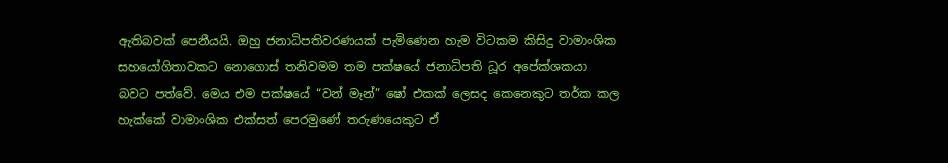ඇතිබවක් පෙනීයයි. ඔහු ජනාධිපතිවරණයක් පැමිණෙන හැම විටකම කිසිදු වාමාංශික සහයෝගිතාවකට නොගොස් තනිවමම තම පක්ෂයේ ජනාධිපති ධූර අපේක්ශකයා බවට පත්වේ. මෙය එම පක්ෂයේ “වන් මෑන්” ෂෝ එකක් ලෙසද කෙනෙකුට තර්ක කල හැක්කේ වාමාංශික එක්සත් පෙරමුණේ තරුණයෙකුට ඒ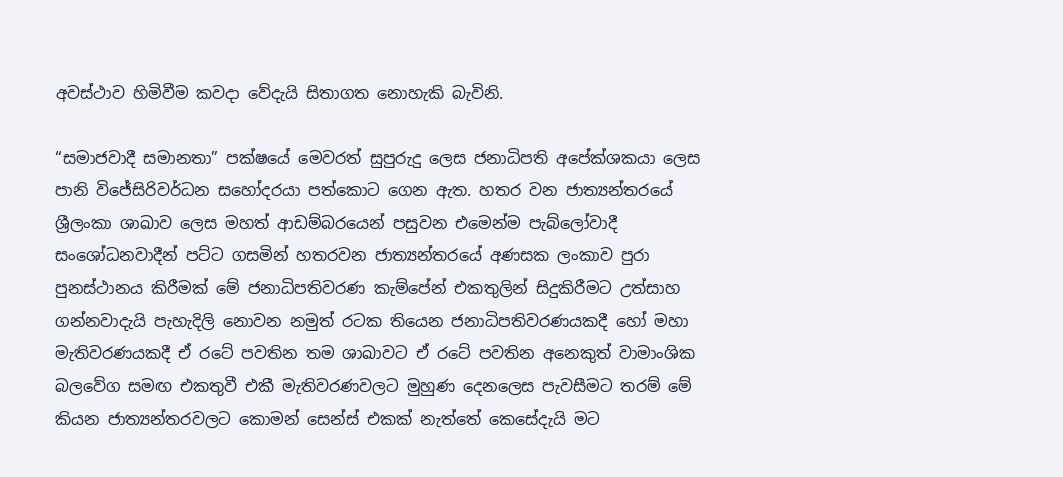අවස්ථාව හිමිවීම කවදා වේදැයි සිතාගත නොහැකි බැවිනි.

“සමාජවාදී සමානතා” පක්ෂයේ මෙවරත් සුපුරුදු ලෙස ජනාධිපති අපේක්ශකයා ලෙස පානි විජේසිරිවර්ධන සහෝදරයා පත්කොට ගෙන ඇත. හතර වන ජාත්‍යන්තරයේ ශ්‍රීලංකා ශාඛාව ලෙස මහත් ආඩම්බරයෙන් පසුවන එමෙන්ම පැබ්ලෝවාදී සංශෝධනවාදීන් පට්ට ගසමින් හතරවන ජාත්‍යන්තරයේ අණසක ලංකාව පුරා පුනස්ථානය කිරීමක් මේ ජනාධිපතිවරණ කැම්පේන් එකතුලින් සිදුකිරීමට උත්සාහ ගන්නවාදැයි පැහැදිලි නොවන නමුත් රටක තියෙන ජනාධිපතිවරණයකදී හෝ මහා මැතිවරණයකදී ඒ රටේ පවතින තම ශාඛාවට ඒ රටේ පවතින අනෙකුත් වාමාංශික බලවේග සමඟ එකතුවී එකී මැතිවරණවලට මුහුණ දෙනලෙස පැවසීමට තරම් මේ කියන ජාත්‍යන්තරවලට කොමන් සෙන්ස් එකක් නැත්තේ කෙසේදැයි මට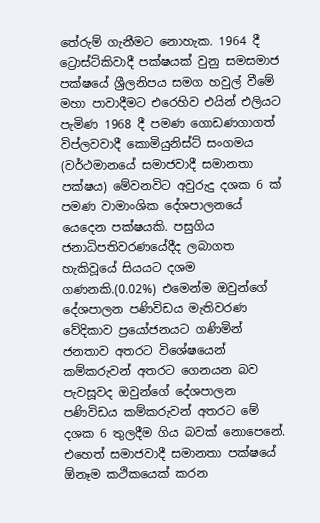තේරුම් ගැනීමට නොහැක. 1964 දී ට්‍රොස්ට්කිවාදී පක්ෂයක් වුනු සමසමාජ පක්ෂයේ ශ්‍රීලනිපය සමග හවුල් වීමේ මහා පාවාදීමට එරෙහිව එයින් එලියට පැමිණ 1968 දී පමණ ගොඩණගාගත් විප්ලවවාදී කොමියුනිස්ට් සංගමය (වර්ථමානයේ සමාජවාදී සමානතා පක්ෂය) මේවනවිට අවුරුදු දශක 6 ක් පමණ වාමාංශික දේශපාලනයේ යෙදෙන පක්ෂයකි. පසුගිය ජනාධිපතිවරණයේදීද ලබාගත හැකිවූයේ සියයට දශම ගණනකි.(0.02%) එමෙන්ම ඔවුන්ගේ දේශපාලන පණිවිඩය මැතිවරණ වේදිකාව ප්‍රයෝජනයට ගණිමින් ජනතාව අතරට විශේෂයෙන් කම්කරුවන් අතරට ගෙනයන බව පැවසූවද ඔවුන්ගේ දේශපාලන පණිවිඩය කම්කරුවන් අතරට මේ දශක 6 තුලදීම ගිය බවක් නොපෙනේ. එහෙත් සමාජවාදී සමානතා පක්ෂයේ ඕනෑම කථිකයෙක් කරන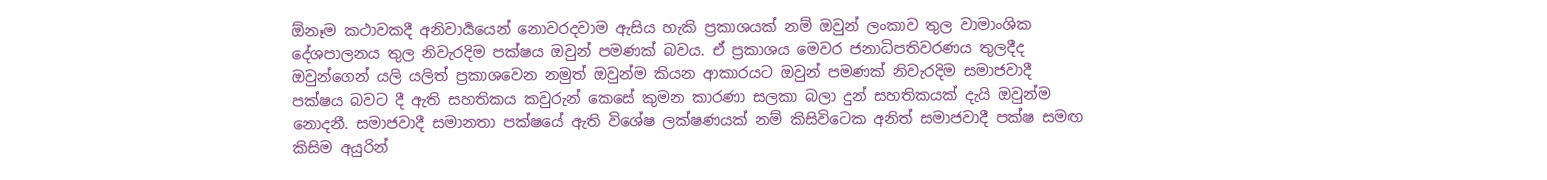ඕනෑම කථාවකදී අනිවාර්‍යයෙන් නොවරදවාම ඇසිය හැකි ප්‍රකාශයක් නම් ඔවුන් ලංකාව තුල වාමාංශික දේශපාලනය තුල නිවැරදිම පක්ෂය ඔවුන් පමණක් බවය. ඒ ප්‍රකාශය මෙවර ජනාධිපතිවරණය තුලදීද ඔවුන්ගෙන් යලි යලිත් ප්‍රකාශවෙන නමුත් ඔවුන්ම කියන ආකාරයට ඔවුන් පමණක් නිවැරදිම සමාජවාදී පක්ෂය බවට දී ඇති සහතිකය කවුරුන් කෙසේ කුමන කාරණා සලකා බලා දුන් සහතිකයක් දැයි ඔවුන්ම නොදනී. සමාජවාදී සමානතා පක්ෂයේ ඇති විශේෂ ලක්ෂණයක් නම් කිසිවිටෙක අනිත් සමාජවාදී පක්ෂ සමඟ කිසිම අයුරින්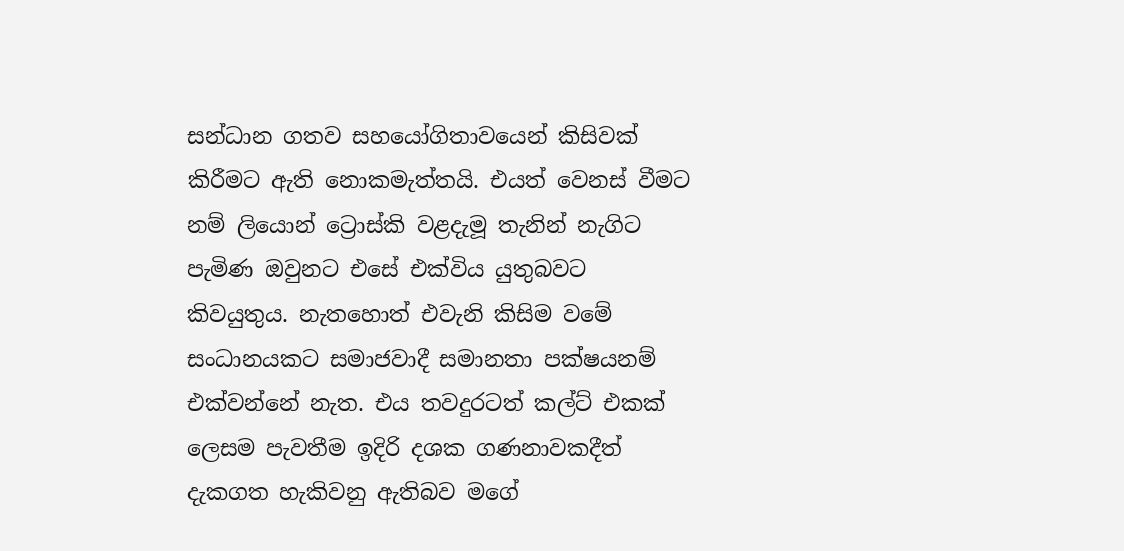සන්ධාන ගතව සහයෝගිතාවයෙන් කිසිවක් කිරීමට ඇති නොකමැත්තයි. එයත් වෙනස් වීමට නම් ලියොන් ට්‍රොස්කි වළදැමූ තැනින් නැගිට පැමිණ ඔවුනට එසේ එක්විය යුතුබවට කිවයුතුය. නැතහොත් එවැනි කිසිම වමේ සංධානයකට සමාජවාදී සමානතා පක්ෂයනම් එක්වන්නේ නැත. එය තවදුරටත් කල්ට් එකක් ලෙසම පැවතීම ඉදිරි දශක ගණනාවකදීත් දැකගත හැකිවනු ඇතිබව මගේ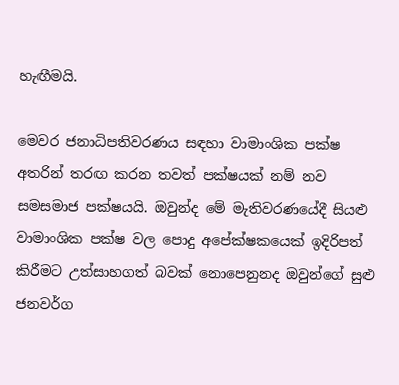හැඟීමයි.

මෙවර ජනාධිපතිවරණය සඳහා වාමාංශික පක්ෂ අතරින් තරඟ කරන තවත් පක්ෂයක් නම් නව සමසමාජ පක්ෂයයි. ඔවුන්ද මේ මැතිවරණයේදී සියළු වාමාංශික පක්ෂ වල පොදු අපේක්ෂකයෙක් ඉදිරිපත් කිරීමට උත්සාහගත් බවක් නොපෙනුනද ඔවුන්ගේ සුළු ජනවර්ග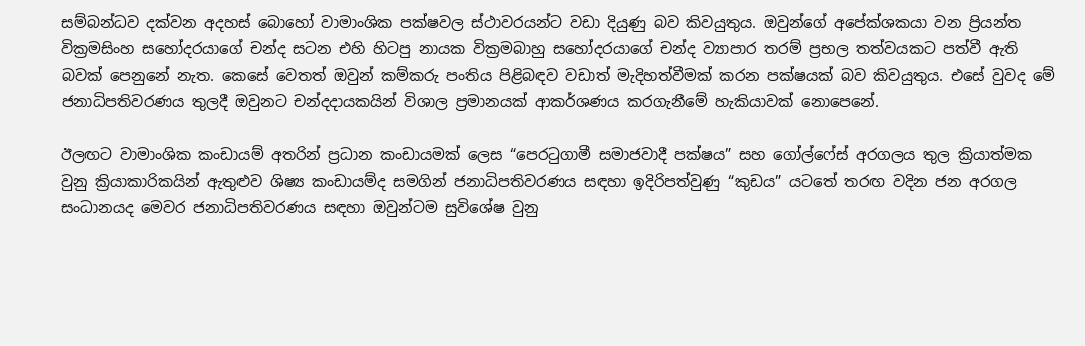සම්බන්ධව දක්වන අදහස් බොහෝ වාමාංශික පක්ෂවල ස්ථාවරයන්ට වඩා දියුණු බව කිවයුතුය. ඔවුන්ගේ අපේක්ශකයා වන ප්‍රියන්ත වික්‍රමසිංහ සහෝදරයාගේ චන්ද සටන එහි හිටපු නායක වික්‍රමබාහු සහෝදරයාගේ චන්ද ව්‍යාපාර තරම් ප්‍රභල තත්වයකට පත්වී ඇති බවක් පෙනුනේ නැත. කෙසේ වෙතත් ඔවුන් කම්කරු පංතිය පිළිබඳව වඩාත් මැදිහත්වීමක් කරන පක්ෂයක් බව කිවයුතුය. එසේ වුවද මේ ජනාධිපතිවරණය තුලදී ඔවුනට චන්දදායකයින් විශාල ප්‍රමානයක් ආකර්ශණය කරගැනීමේ හැකියාවක් නොපෙනේ.

ඊලඟට වාමාංශික කංඩායම් අතරින් ප්‍රධාන කංඩායමක් ලෙස “පෙරටුගාමී සමාජවාදී පක්ෂය” සහ ගෝල්ෆේස් අරගලය තුල ක්‍රියාත්මක වුනු ක්‍රියාකාරිකයින් ඇතුළුව ශිෂ්‍ය කංඩායම්ද සමගින් ජනාධිපතිවරණය සඳහා ඉදිරිපත්වුණු “කුඩය” යටතේ තරඟ වදින ජන අරගල සංධානයද මෙවර ජනාධිපතිවරණය සඳහා ඔවුන්ටම සුවිශේෂ වුනු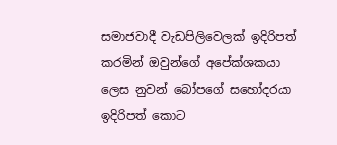සමාජවාදී වැඩපිලිවෙලක් ඉදිරිපත් කරමින් ඔවුන්ගේ අපේක්ශකයා ලෙස නුවන් බෝපගේ සහෝදරයා ඉදිරිපත් කොට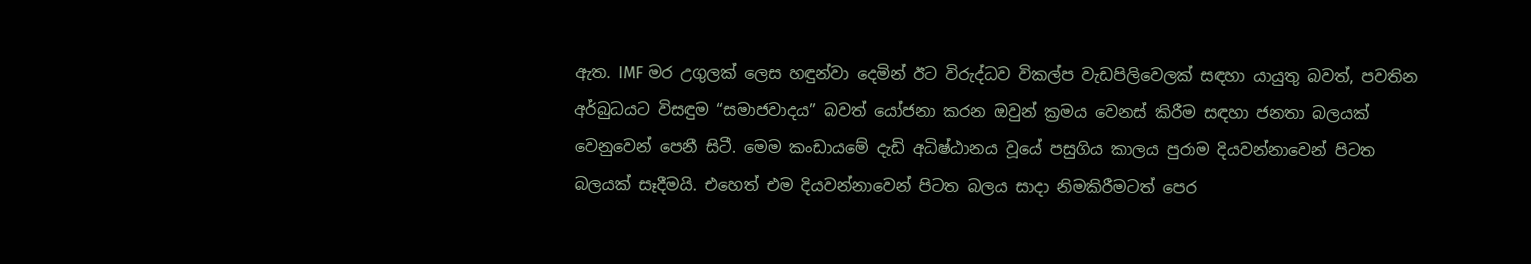ඇත. IMF මර උගුලක් ලෙස හඳුන්වා දෙමින් ඊට විරුද්ධව විකල්ප වැඩපිලිවෙලක් සඳහා යායුතු බවත්, පවතින අර්බුධයට විසඳුම “සමාජවාදය” බවත් යෝජනා කරන ඔවුන් ක්‍රමය වෙනස් කිරීම සඳහා ජනතා බලයක් වෙනුවෙන් පෙනී සිටී. මෙම කංඩායමේ දැඩි අධිෂ්ඨානය වූයේ පසුගිය කාලය පුරාම දියවන්නාවෙන් පිටත බලයක් සෑදීමයි. එහෙත් එම දියවන්නාවෙන් පිටත බලය සාදා නිමකිරීමටත් පෙර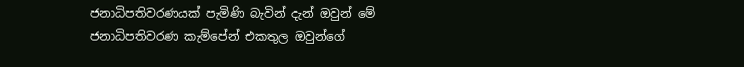ජනාධිපතිවරණයක් පැමිණි බැවින් දැන් ඔවුන් මේ ජනාධිපතිවරණ කැම්පේන් එකතුල ඔවුන්ගේ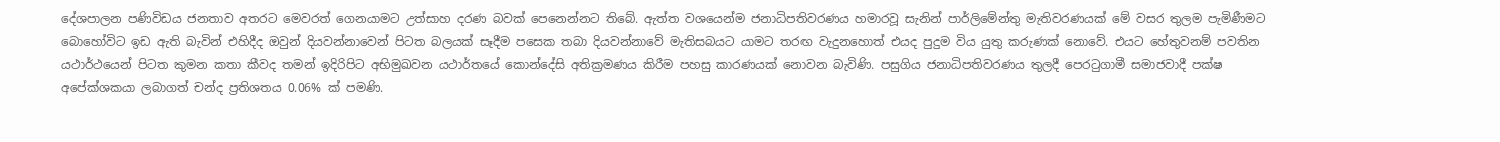දේශපාලන පණිවිඩය ජනතාව අතරට මෙවරත් ගෙනයාමට උත්සාහ දරණ බවක් පෙනෙන්නට තිබේ. ඇත්ත වශයෙන්ම ජනාධිපතිවරණය හමාරවූ සැනින් පාර්ලිමේන්තු මැතිවරණයක් මේ වසර තුලම පැමිණීමට බොහෝවිට ඉඩ ඇති බැවින් එහිදීද ඔවුන් දියවන්නාවෙන් පිටත බලයක් සෑදීම පසෙක තබා දියවන්නාවේ මැතිසබයට යාමට තරඟ වැදුනහොත් එයද පුදුම විය යුතු කරුණක් නොවේ. එයට හේතුවනම් පවතින යථාර්ථයෙන් පිටත කුමන කතා කීවද තමන් ඉදිරිපිට අභිමුඛවන යථාර්තයේ කොන්දේසි අතික්‍රමණය කිරීම පහසු කාරණයක් නොවන බැවිණි. පසුගිය ජනාධිපතිවරණය තුලදී පෙරටුගාමී සමාජවාදී පක්ෂ අපේක්ශකයා ලබාගත් චන්ද ප්‍රතිශතය 0.06% ක් පමණි.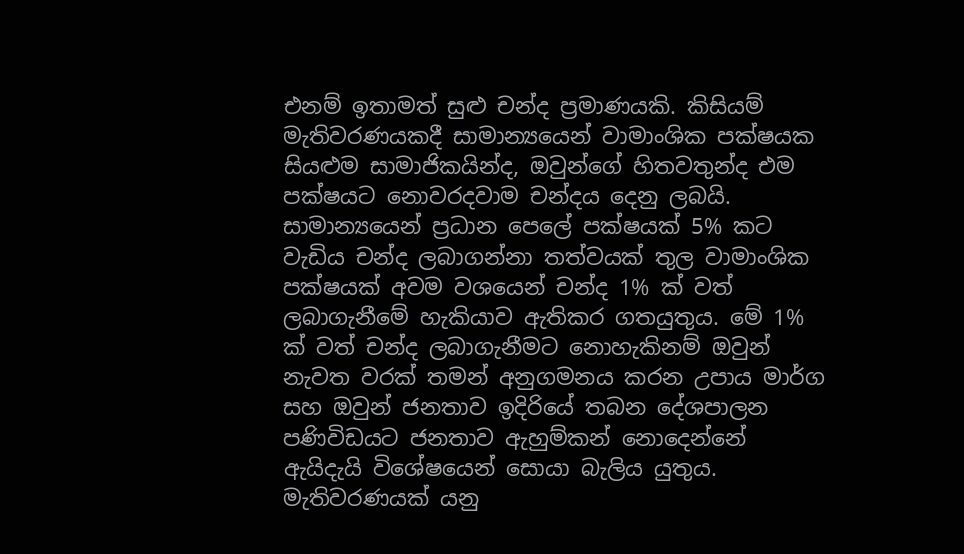එනම් ඉතාමත් සුළු චන්ද ප්‍රමාණයකි. කිසියම් මැතිවරණයකදී සාමාන්‍යයෙන් වාමාංශික පක්ෂයක සියළුම සාමාජිකයින්ද, ඔවුන්ගේ හිතවතුන්ද එම පක්ෂයට නොවරදවාම චන්දය දෙනු ලබයි. සාමාන්‍යයෙන් ප්‍රධාන පෙලේ පක්ෂයක් 5% කට වැඩිය චන්ද ලබාගන්නා තත්වයක් තුල වාමාංශික පක්ෂයක් අවම වශයෙන් චන්ද 1% ක් වත් ලබාගැනීමේ හැකියාව ඇතිකර ගතයුතුය. මේ 1% ක් වත් චන්ද ලබාගැනීමට නොහැකිනම් ඔවුන් නැවත වරක් තමන් අනුගමනය කරන උපාය මාර්ග සහ ඔවුන් ජනතාව ඉදිරියේ තබන දේශපාලන පණිවිඩයට ජනතාව ඇහුම්කන් නොදෙන්නේ ඇයිදැයි විශේෂයෙන් සොයා බැලිය යුතුය. මැතිවරණයක් යනු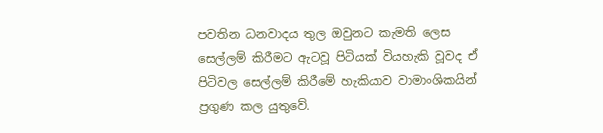පවතින ධනවාදය තුල ඔවුනට කැමති ලෙස සෙල්ලම් කිරීමට ඇටවූ පිටියක් වියහැකි වූවද ඒ පිටිවල සෙල්ලම් කිරීමේ හැකියාව වාමාංශිකයින් ප්‍රගුණ කල යුතුවේ.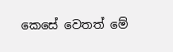කෙසේ වෙතත් මේ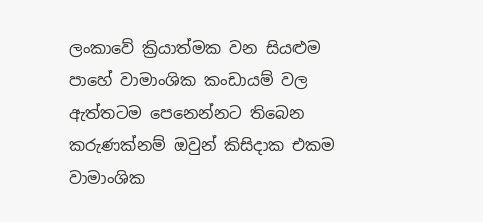ලංකාවේ ක්‍රියාත්මක වන සියළුම පාහේ වාමාංශික කංඩායම් වල ඇත්තටම පෙනෙන්නට තිබෙන කරුණක්නම් ඔවුන් කිසිදාක එකම වාමාංශික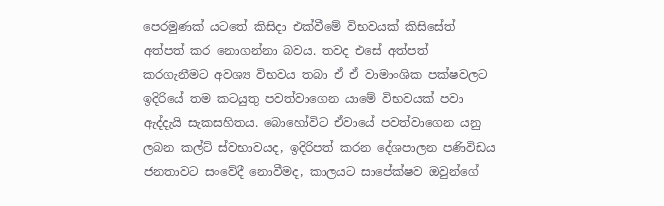පෙරමුණක් යටතේ කිසිදා එක්වීමේ විභවයක් කිසිසේත් අත්පත් කර නොගන්නා බවය. තවද එසේ අත්පත් කරගැනීමට අවශ්‍ය විභවය තබා ඒ ඒ වාමාංශික පක්ෂවලට ඉදිරියේ තම කටයුතු පවත්වාගෙන යාමේ විභවයක් පවා ඇද්දැයි සැකසහිතය. බොහෝවිට ඒවායේ පවත්වාගෙන යනු ලබන කල්ට් ස්වභාවයද, ඉදිරිපත් කරන දේශපාලන පණිවිඩය ජනතාවට සංවේදී නොවීමද, කාලයට සාපේක්ෂව ඔවුන්ගේ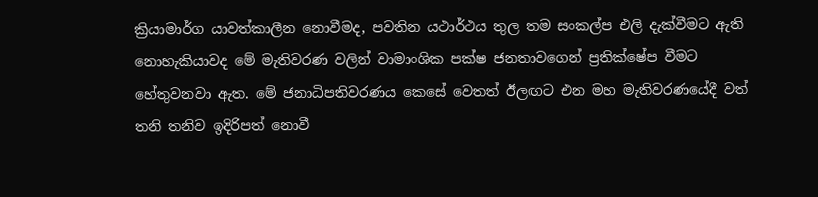ක්‍රියාමාර්ග යාවත්කාලීන නොවීමද, පවතින යථාර්ථය තුල තම සංකල්ප එලි දැක්වීමට ඇති නොහැකියාවද මේ මැතිවරණ වලින් වාමාංශික පක්ෂ ජනතාවගෙන් ප්‍රතික්ෂේප වීමට හේතුවනවා ඇත. මේ ජනාධිපතිවරණය කෙසේ වෙතත් ඊලඟට එන මහ මැතිවරණයේදී වත් තනි තනිව ඉදිරිපත් නොවී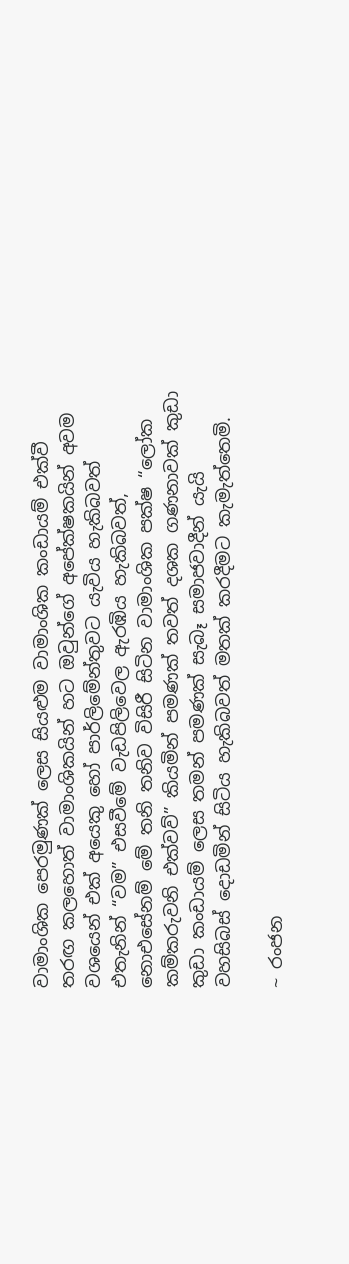වාමාංශික පෙරමුණක් ලෙස සියළුම වාමාංශික කංඩායම් එක්වී තරඟ කලහොත් වාමාංශිකයින් හට ඔවුන්ගේ අපේක්ෂකයින් අවම වශයෙන් එක් අයෙකු හෝ පාර්ලිමේන්තුවට යැවිය හැකිබවත් එතැනින් “වම” එසවීමේ වැඩපිලිවෙල ඇරඹිය හැකිබවත්, නොඑසේනම් මේ තනි තනිව විසිරී සිටින වාමාංශික පක්ෂ “ලෝක කම්කරුවනි එක්වව්” කියමින් පමණක් තවත් දශක ගණනාවක් කුඩා කුඩා කංඩායම් ලෙස තමන් පමණක් සැබෑ සමාජවාදීන් යැයි වහසිබස් දොඩමින් සිටිය හැකිබවත් මතක් කරදීමට කැමැත්තෙමි.

~ රංජන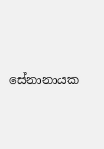සේනානායක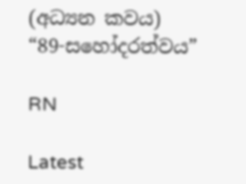(අධ්‍යන කවය)
“89-සහෝදරත්වය”

RN

Latest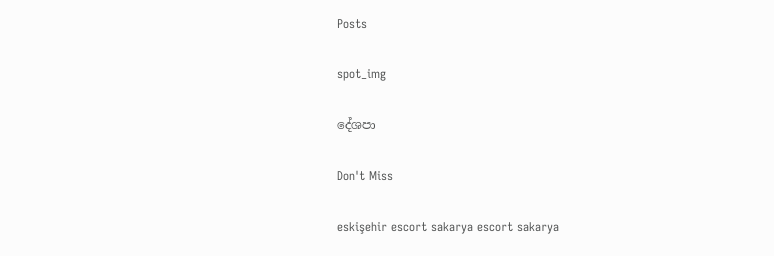Posts

spot_img

දේශපා

Don't Miss

eskişehir escort sakarya escort sakarya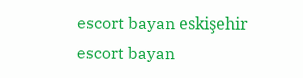escort bayan eskişehir escort bayan